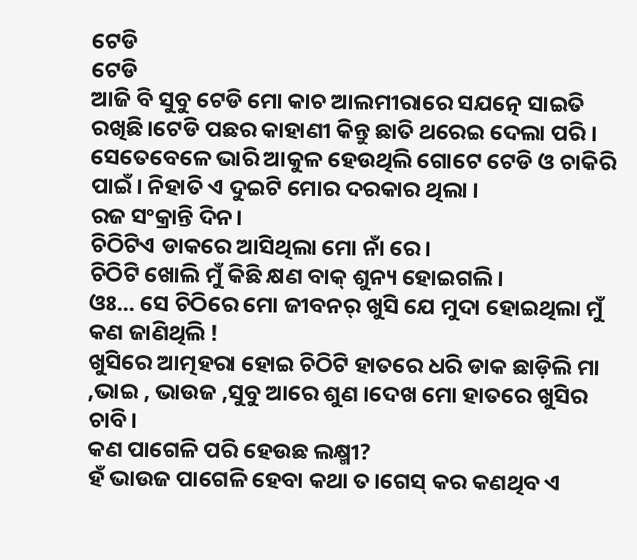ଟେଡି
ଟେଡି
ଆଜି ବି ସୁବୁ ଟେଡି ମୋ କାଚ ଆଲମୀରାରେ ସଯତ୍ନେ ସାଇତି ରଖିଛି।ଟେଡି ପଛର କାହାଣୀ କିନ୍ତୁ ଛାତି ଥରେଇ ଦେଲା ପରି ।
ସେତେବେଳେ ଭାରି ଆକୁଳ ହେଉଥିଲି ଗୋଟେ ଟେଡି ଓ ଚାକିରି ପାଇଁ। ନିହାତି ଏ ଦୁଇଟି ମୋର ଦରକାର ଥିଲା ।
ରଜ ସଂକ୍ରାନ୍ତି ଦିନ।
ଚିଠିଟିଏ ଡାକରେ ଆସିଥିଲା ମୋ ନାଁ ରେ।
ଚିଠିଟି ଖୋଲି ମୁଁ କିଛି କ୍ଷଣ ବାକ୍ ଶୁନ୍ୟ ହୋଇଗଲି।
ଓଃ... ସେ ଚିଠିରେ ମୋ ଜୀବନର୍ ଖୁସି ଯେ ମୁଦା ହୋଇଥିଲା ମୁଁ କଣ ଜାଣିଥିଲି !
ଖୁସିରେ ଆତ୍ମହରା ହୋଇ ଚିଠିଟି ହାତରେ ଧରି ଡାକ ଛାଡ଼ିଲି ମା ,ଭାଇ , ଭାଉଜ ,ସୁବୁ ଆରେ ଶୁଣ ।ଦେଖ ମୋ ହାତରେ ଖୁସିର ଚାବି।
କଣ ପାଗେଳି ପରି ହେଉଛ ଲକ୍ଷ୍ମୀ?
ହଁ ଭାଉଜ ପାଗେଳି ହେବା କଥା ତ।ଗେସ୍ କର କଣଥିବ ଏ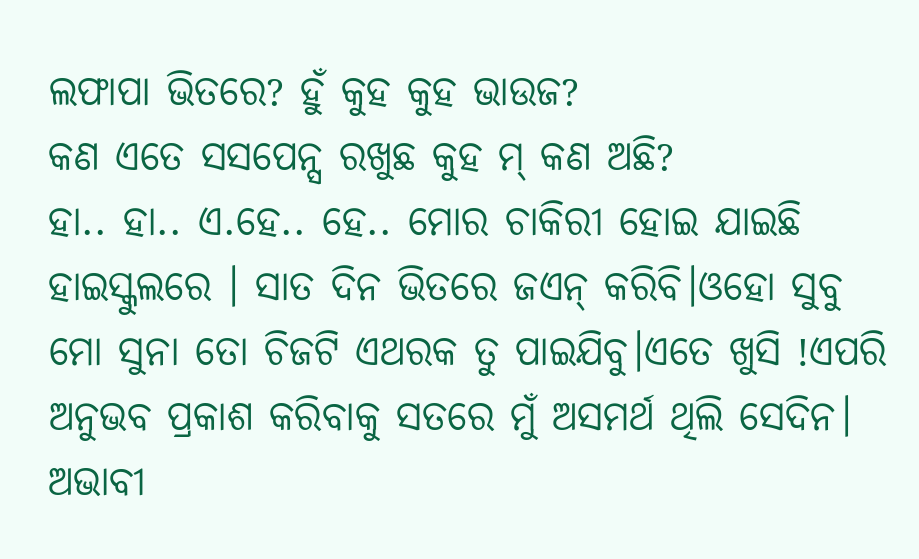ଲଫାପା ଭିତରେ? ହୁଁ କୁହ କୁହ ଭାଉଜ?
କଣ ଏତେ ସସପେନ୍ସ ରଖୁଛ କୁହ ମ୍ କଣ ଅଛି?
ହା.. ହା.. ଏ.ହେ.. ହେ.. ମୋର ଚାକିରୀ ହୋଇ ଯାଇଛି ହାଇସ୍କୁଲରେ । ସାତ ଦିନ ଭିତରେ ଜଏନ୍ କରିବି।ଓହୋ ସୁବୁ ମୋ ସୁନା ତୋ ଚିଜଟି ଏଥରକ ତୁ ପାଇଯିବୁ।ଏତେ ଖୁସି !ଏପରି ଅନୁଭବ ପ୍ରକାଶ କରିବାକୁ ସତରେ ମୁଁ ଅସମର୍ଥ ଥିଲି ସେଦିନ।
ଅଭାବୀ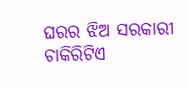ଘରର ଝିଅ ସରକାରୀ ଚାକିରିଟିଏ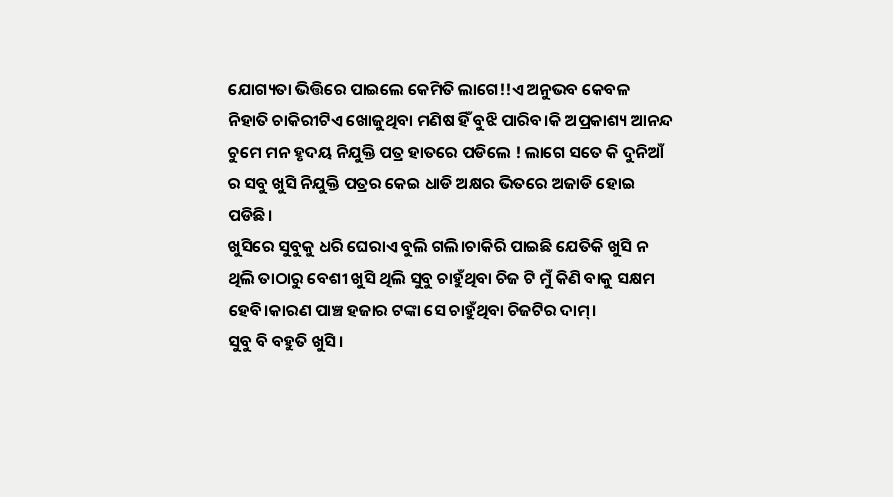ଯୋଗ୍ୟତା ଭିତ୍ତିରେ ପାଇଲେ କେମିତି ଲାଗେ!!ଏ ଅନୁଭବ କେବଳ ନିହାତି ଚାକିରୀଟିଏ ଖୋଜୁଥିବା ମଣିଷ ହିଁ ବୁଝି ପାରିବ।କି ଅପ୍ରକାଶ୍ୟ ଆନନ୍ଦ ଚୁମେ ମନ ହୃଦୟ ନିଯୁକ୍ତି ପତ୍ର ହାତରେ ପଡିଲେ ! ଲାଗେ ସତେ କି ଦୁନିଆଁ ର ସବୁ ଖୁସି ନିଯୁକ୍ତି ପତ୍ରର କେଇ ଧାଡି ଅକ୍ଷର ଭିତରେ ଅଜାଡି ହୋଇ ପଡିଛି।
ଖୁସିରେ ସୁବୁକୁ ଧରି ଘେରାଏ ବୁଲି ଗଲି।ଚାକିରି ପାଇଛି ଯେତିକି ଖୁସି ନ ଥିଲି ତାଠାରୁ ବେଶୀ ଖୁସି ଥିଲି ସୁବୁ ଚାହୁଁଥିବା ଚିଜ ଟି ମୁଁ କିଣି ବାକୁ ସକ୍ଷମ ହେବି।କାରଣ ପାଞ୍ଚ ହଜାର ଟଙ୍କା ସେ ଚାହୁଁଥିବା ଚିଜଟିର ଦାମ୍।
ସୁବୁ ବି ବହୁତି ଖୁସି।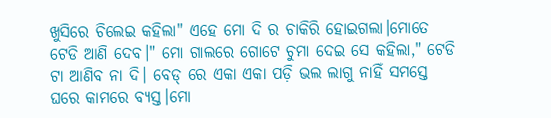ଖୁସିରେ ଚିଲେଇ କହିଲା" ଏହେ ମୋ ଦି ର ଚାକିରି ହୋଇଗଲା।ମୋତେ ଟେଡି ଆଣି ଦେବ।" ମୋ ଗାଲରେ ଗୋଟେ ଚୁମା ଦେଇ ସେ କହିଲା," ଟେଡି ଟା ଆଣିବ ନା ଦି। ବେଡ୍ ରେ ଏକା ଏକା ପଡ଼ି ଭଲ ଲାଗୁ ନାହିଁ ସମସ୍ତେ ଘରେ କାମରେ ବ୍ୟସ୍ତ।ମୋ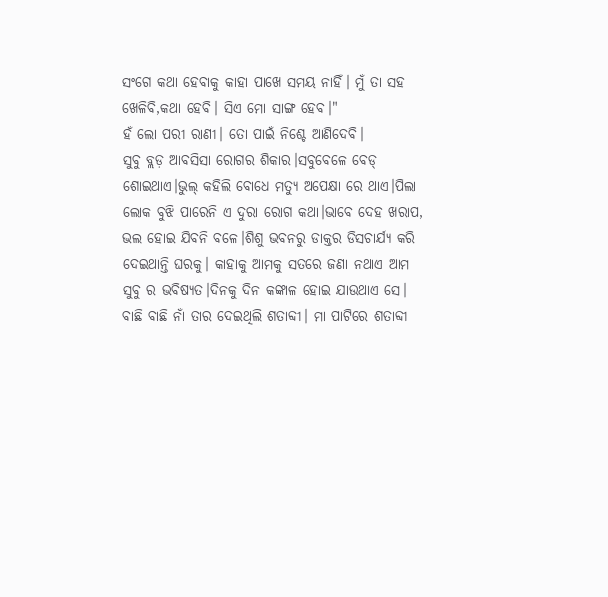ସଂଗେ କଥା ହେବାକୁ କାହା ପାଖେ ସମୟ ନାହିଁ। ମୁଁ ତା ସହ ଖେଳିବି,କଥା ହେବି। ସିଏ ମୋ ସାଙ୍ଗ ହେବ।"
ହଁ ଲୋ ପରୀ ରାଣୀ। ତୋ ପାଇଁ ନିଶ୍ଚେ ଆଣିଦେବି।
ସୁବୁ ବ୍ଲଡ଼ ଆବସିସା ରୋଗର ଶିକାର।ସବୁବେଳେ ବେଡ୍ ଶୋଇଥାଏ।ଭୁଲ୍ କହିଲି ବୋଧେ ମତ୍ୟୁ ଅପେକ୍ଷା ରେ ଥାଏ।ପିଲା ଲୋକ ବୁଝି ପାରେନି ଏ ଦୁରା ରୋଗ କଥା।ଭାବେ ଦେହ ଖରାପ, ଭଲ ହୋଇ ଯିବନି ବଳେ।ଶିଶୁ ଭବନରୁ ଡାକ୍ତର ଡିସଚାର୍ଯ୍ୟ କରି ଦେଇଥାନ୍ତି ଘରକୁ। କାହାକୁ ଆମକୁ ସତରେ ଜଣା ନଥାଏ ଆମ ସୁବୁ ର ଭବିଷ୍ୟତ।ଦିନକୁ ଦିନ କଙ୍କାଳ ହୋଇ ଯାଉଥାଏ ସେ।
ବାଛି ବାଛି ନାଁ ତାର ଦେଇଥିଲି ଶତାବ୍ଦୀ। ମା ପାଟିରେ ଶତାବ୍ଦୀ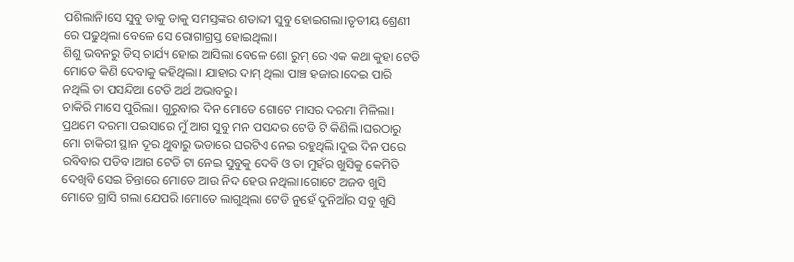ପଶିଲାନି।ସେ ସୁବୁ ଡାକୁ ଡାକୁ ସମସ୍ତଙ୍କର ଶତାବ୍ଦୀ ସୁବୁ ହୋଇଗଲା।ତୃତୀୟ ଶ୍ରେଣୀ ରେ ପଢୁଥିଲା ବେଳେ ସେ ରୋଗାଗ୍ରସ୍ତ ହୋଇଥିଲା।
ଶିଶୁ ଭବନରୁ ଡିସ୍ ଚାର୍ଯ୍ୟ ହୋଇ ଆସିଲା ବେଳେ ଶୋ ରୁମ୍ ରେ ଏକ କଥା କୁହା ଟେଡି ମୋତେ କିଣି ଦେବାକୁ କହିଥିଲା। ଯାହାର ଦାମ୍ ଥିଲା ପାଞ୍ଚ ହଜାର।ଦେଇ ପାରି ନଥିଲି ତା ପସନ୍ଦିଆ ଟେଡି ଅର୍ଥ ଅଭାବରୁ।
ଚାକିରି ମାସେ ପୁରିଲା। ଗୁରୁବାର ଦିନ ମୋତେ ଗୋଟେ ମାସର ଦରମା ମିଳିଲା। ପ୍ରଥମେ ଦରମା ପଇସାରେ ମୁଁ ଆଗ ସୁବୁ ମନ ପସନ୍ଦର ଟେଡି ଟି କିଣିଲି।ଘରଠାରୁ ମୋ ଚାକିରୀ ସ୍ଥାନ ଦୂର ଥୁବାରୁ ଭଡାରେ ଘରଟିଏ ନେଇ ରହୁଥିଲି।ଦୁଇ ଦିନ ପରେ ରବିବାର ପଡିବ।ଆଗ ଟେଡି ଟା ନେଇ ସୁବୁକୁ ଦେବି ଓ ତା ମୁହଁର ଖୁସିକୁ କେମିତି ଦେଖିବି ସେଇ ଚିନ୍ତାରେ ମୋତେ ଆଉ ନିଦ ହେଉ ନଥିଲା।ଗୋଟେ ଅଜବ ଖୁସି ମୋତେ ଗ୍ରାସି ଗଲା ଯେପରି ।ମୋତେ ଲାଗୁଥିଲା ଟେଡି ନୁହେଁ ଦୁନିଆଁର ସବୁ ଖୁସି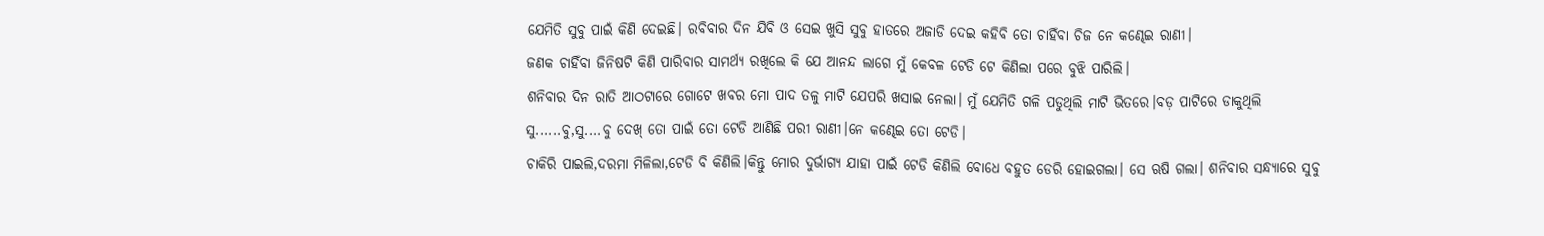ଯେମିତି ସୁବୁ ପାଇଁ କିଣି ଦେଇଛି। ରବିବାର ଦିନ ଯିବି ଓ ସେଇ ଖୁସି ସୁବୁ ହାତରେ ଅଜାଡି ଦେଇ କହିବି ତୋ ଚାହିଁବା ଚିଜ ନେ କଣ୍ଢେଇ ରାଣୀ।
ଜଣକ ଚାହିଁବା ଜିନିଷଟି କିଣି ପାରିବାର ସାମର୍ଥ୍ୟ ରଖିଲେ କି ଯେ ଆନନ୍ଦ ଲାଗେ ମୁଁ କେବଳ ଟେଡି ଟେ କିଣିଲା ପରେ ବୁଝି ପାରିଲି।
ଶନିବାର ଦିନ ରାତି ଆଠଟାରେ ଗୋଟେ ଖବର ମୋ ପାଦ ତଳୁ ମାଟି ଯେପରି ଖସାଇ ନେଲା। ମୁଁ ଯେମିତି ଗଳି ପଡୁଥିଲି ମାଟି ଭିତରେ।ବଡ଼ ପାଟିରେ ଡାକୁଥିଲି ସୁ......ବୁ,ସୁ....ବୁ ଦେଖ୍ ତୋ ପାଇଁ ତୋ ଟେଡି ଆଣିଛି ପରୀ ରାଣୀ।ନେ କଣ୍ଢେଇ ତୋ ଟେଡି।
ଚାକିରି ପାଇଲି,ଦରମା ମିଳିଲା,ଟେଡି ବି କିଣିଲି।କିନ୍ତୁ ମୋର ଦୁର୍ଭାଗ୍ୟ ଯାହା ପାଇଁ ଟେଡି କିଣିଲି ବୋଧେ ବହୁତ ଡେରି ହୋଇଗଲା। ସେ ଋଷି ଗଲା। ଶନିବାର ସନ୍ଧ୍ୟାରେ ସୁବୁ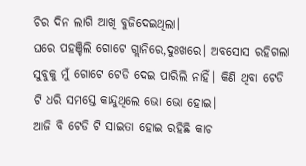ଚିର ଦିନ ଲାଗି ଆଖି ବୁଜିଦେଇଥିଲା।
ଘରେ ପହଞ୍ଚିଲି ଗୋଟେ ଗ୍ଲାନିରେ,ଦୁଃଖରେ। ଅବସୋସ ରହିଗଲା ସୁବୁକୁ ମୁଁ ଗୋଟେ ଟେଡି ଦେଇ ପାରିଲି ନାହିଁ। କିଣି ଥିବା ଟେଡି ଟି ଧରି ସମସ୍ତେ କାନ୍ଦୁଥିଲେ ଭୋ ଭୋ ହୋଇ।
ଆଜି ବି ଟେଡି ଟି ସାଇତା ହୋଇ ରହିଛି କାଚ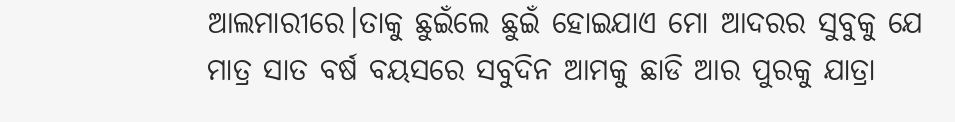ଆଲମାରୀରେ।ତାକୁ ଛୁଇଁଲେ ଛୁଇଁ ହୋଇଯାଏ ମୋ ଆଦରର ସୁବୁକୁ ଯେ ମାତ୍ର ସାତ ବର୍ଷ ବୟସରେ ସବୁଦିନ ଆମକୁ ଛାଡି ଆର ପୁରକୁ ଯାତ୍ରା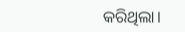କରିଥିଲା।